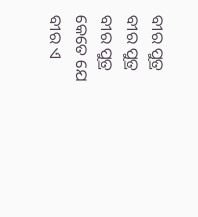ବୀର ପୁତ୍ର
ବୀର ପୁତ୍ର
ବୀର ପୁତ୍ର
କେତେ ଯେ ବୀର ଏ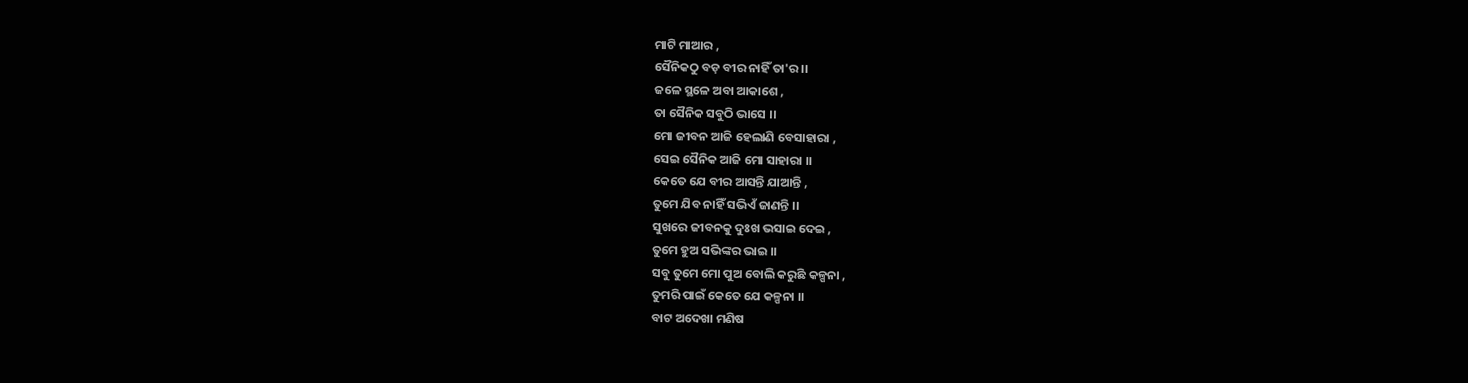ମାଟି ମାଆର ,
ସୈନିକଠୁ ବଡ଼ ବୀର ନାହିଁ ତା'ର ।।
ଜଳେ ସ୍ଥଳେ ଅବା ଆକାଶେ ,
ତା ସୈନିକ ସବୁଠି ଭାସେ ।।
ମୋ ଜୀବନ ଆଜି ହେଲାଣି ବେସାହାରା ,
ସେଇ ସୈନିକ ଆଜି ମୋ ସାହାରା ।।
କେତେ ଯେ ବୀର ଆସନ୍ତି ଯାଆନ୍ତି ,
ତୁମେ ଯିବ ନାହିଁ ସଭିଏଁ ଜାଣନ୍ତି ।।
ସୁଖରେ ଜୀବନକୁ ଦୁଃଖ ଭସାଇ ଦେଇ ,
ତୁମେ ହୁଅ ସଭିଙ୍କର ଭାଇ ।।
ସବୁ ତୁମେ ମୋ ପୁଅ ବୋଲି କରୁଛି କଳ୍ପନା ,
ତୁମରି ପାଇଁ କେତେ ଯେ କଳ୍ପନା ।।
ବାଟ ଅଦେଖା ମଣିଷ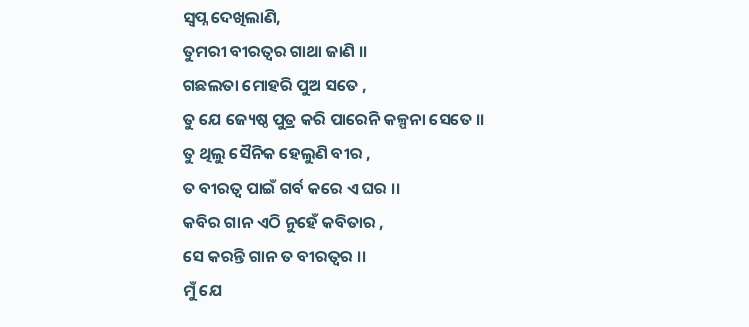ସ୍ୱପ୍ନ ଦେଖିଲାଣି,
ତୁମରୀ ବୀରତ୍ୱର ଗାଥା ଜାଣି ।।
ଗଛଲତା ମୋହରି ପୁଅ ସତେ ,
ତୁ ଯେ ଜ୍ୟେଷ୍ଠ ପୁତ୍ର କରି ପାରେନି କଳ୍ପନା ସେତେ ।।
ତୁ ଥିଲୁ ସୈନିକ ହେଲୁଣି ବୀର ,
ତ ବୀରତ୍ୱ ପାଇଁ ଗର୍ବ କରେ ଏ ଘର ।।
କବିର ଗାନ ଏଠି ନୁହେଁ କବିତାର ,
ସେ କରନ୍ତି ଗାନ ତ ବୀରତ୍ୱର ।।
ମୁଁ ଯେ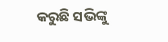କରୁଛି ସଭିଙ୍କୁ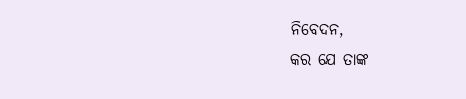ନିବେଦନ,
କର ଯେ ତାଙ୍କ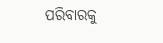ପରିବାରକୁ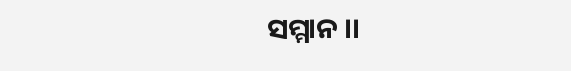ସମ୍ମାନ ।।